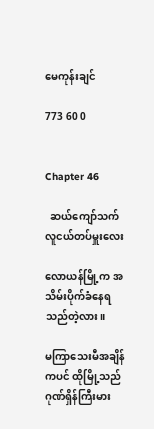မေကုန်းချင်

773 60 0


Chapter 46

  ဆယ်ကျော်သက်လူငယ်တပ်မှူးလေး

လောယန်မြို့က အသိမ်းပိုက်ခံနေရသည်တဲ့လား။

မကြာသေးမီအချိန်ကပင် ထိုမြို့သည် ဂုဏ်ရှိန်ကြီးမား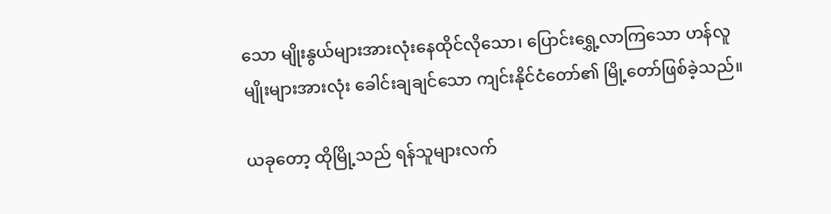သော မျိုးနွယ်များအားလုံးနေထိုင်လိုသော၊ ပြောင်းရွှေ့လာကြသော ဟန်လူမျိုးများအားလုံး ခေါင်းချချင်သော ကျင်းနိုင်ငံတော်၏ မြို့တော်ဖြစ်ခဲ့သည်။

ယခုတော့ ထိုမြို့သည် ရန်သူများလက်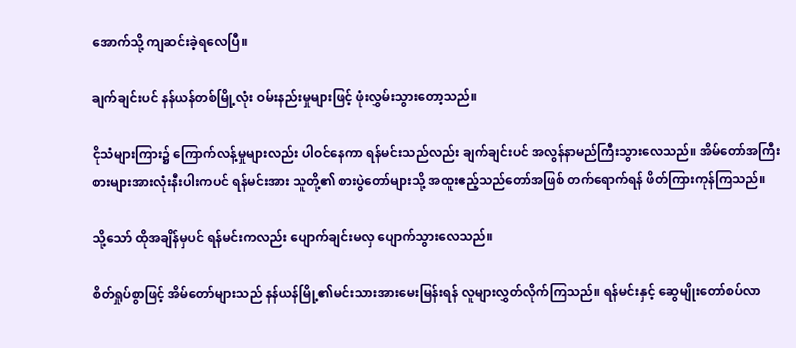အောက်သို့ ကျဆင်းခဲ့ရလေပြီ။

ချက်ချင်းပင် နန်ယန်တစ်မြို့လုံး ဝမ်းနည်းမှုများဖြင့် ဖုံးလွှမ်းသွားတော့သည်။

ငိုသံများကြား၌ ကြောက်လန့်မှုများလည်း ပါဝင်နေကာ ရန်မင်းသည်လည်း ချက်ချင်းပင် အလွန်နာမည်ကြီးသွားလေသည်။ အိမ်တော်အကြီးစားများအားလုံးနီးပါးကပင် ရန်မင်းအား သူတို့၏ စားပွဲတော်များသို့ အထူးဧည့်သည်တော်အဖြစ် တက်ရောက်ရန် ဖိတ်ကြားကုန်ကြသည်။

သို့သော် ထိုအချိန်မှပင် ရန်မင်းကလည်း ပျောက်ချင်းမလှ ပျောက်သွားလေသည်။

စိတ်ရှုပ်စွာဖြင့် အိမ်တော်များသည် နန်ယန်မြို့၏မင်းသားအားမေးမြန်းရန် လူများလွှတ်လိုက်ကြသည်။ ရန်မင်းနှင့် ဆွေမျိုးတော်စပ်လာ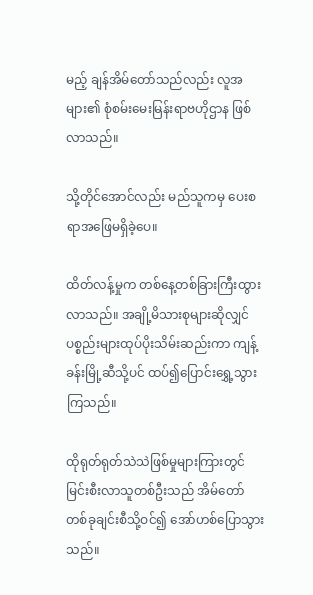မည့် ချန်အိမ်တော်သည်လည်း လူအများ၏ စုံစမ်းမေးမြန်းရာဗဟိုဌာန ဖြစ်လာသည်။

သို့တိုင်အောင်လည်း မည်သူကမှ ပေးစရာအဖြေမရှိခဲ့ပေ။

ထိတ်လန့်မှုက တစ်နေ့တစ်ခြားကြီးထွားလာသည်။ အချို့မိသားစုများဆိုလျှင် ပစ္စည်းများထုပ်ပိုးသိမ်းဆည်းကာ ကျန့်ခန်းမြို့ဆီသို့ပင် ထပ်၍ပြောင်းရွှေ့သွားကြသည်။

ထိုရုတ်ရုတ်သဲသဲဖြစ်မှုများကြားတွင် မြင်းစီးလာသူတစ်ဦးသည် အိမ်တော်တစ်ခုချင်းစီသို့ဝင်၍ အော်ဟစ်ပြောသွားသည်။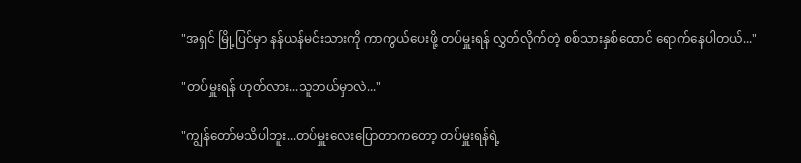"အရှင် မြို့ပြင်မှာ နန်ယန်မင်းသားကို ကာကွယ်ပေးဖို့ တပ်မှူးရန် လွှတ်လိုက်တဲ့ စစ်သားနှစ်ထောင် ရောက်နေပါတယ်..."

"တပ်မှူးရန် ဟုတ်လား...သူဘယ်မှာလဲ..."

"ကျွန်တော်မသိပါဘူး...တပ်မှူးလေးပြောတာကတော့ တပ်မှူးရန်ရဲ့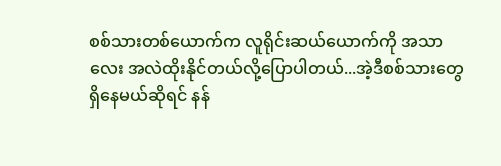စစ်သားတစ်ယောက်က လူရိုင်းဆယ်ယောက်ကို အသာလေး အလဲထိုးနိုင်တယ်လို့ပြောပါတယ်...အဲ့ဒီစစ်သားတွေ ရှိနေမယ်ဆိုရင် နန်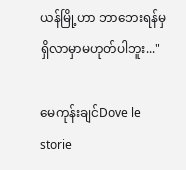ယန်မြို့ဟာ ဘာဘေးရန်မှရှိလာမှာမဟုတ်ပါဘူး..."

မေကုန်းချင်Dove le storie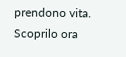prendono vita. Scoprilo ora